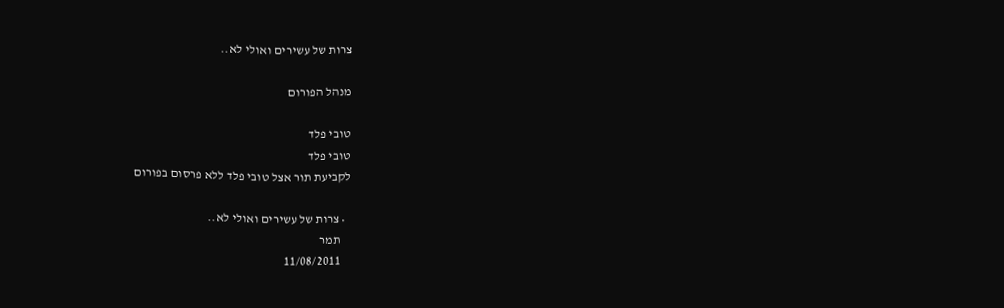צרות של עשירים ואולי לא..

מנהל הפורום

טובי פלד
טובי פלד
לקביעת תור אצל טובי פלד ללא פרסום בפורום

  • צרות של עשירים ואולי לא..
    תמר
    11/08/2011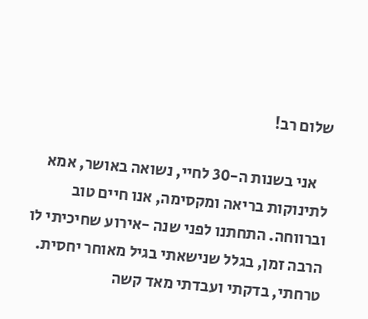שלום רב!

    אני בשנות ה-30 לחיי, נשואה באושר, אמא לתינוקות בריאה ומקסימה, אנו חיים טוב וברווחה. התחתנו לפני שנה -אירוע שחיכיתי לו הרבה זמן, בגלל שנישאתי בגיל מאוחר יחסית. טרחתי, בדקתי ועבדתי מאד קשה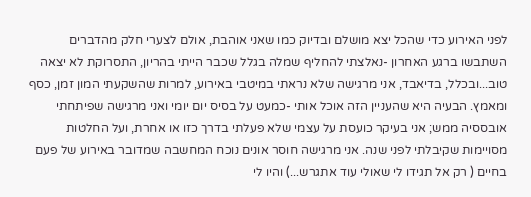לפני האירוע כדי שהכל יצא מושלם ובדיוק כמו שאני אוהבת, אולם לצערי חלק מהדברים השתבשו ברגע האחרון -נאלצתי להחליף שמלה בגלל שכבר הייתי בהריון, התסרוקת לא יצאה טוב...ובכלל, בדיאבד, אני מרגישה שלא נראתי במיטבי באירוע, למרות שהשקעתי המון זמן, כסף ומאמץ. הבעיה היא שהעניין הזה אוכל אותי -כמעט על בסיס יום יומי ואני מרגישה שפיתחתי אובססיה ממש; אני בעיקר כועסת על עצמי שלא פעלתי בדרך כזו או אחרת, ועל החלטות מסויימות שקיבלתי לפני שנה. אני מרגישה חוסר אונים נוכח המחשבה שמדובר באירוע של פעם בחיים ( רק אל תגידו לי שאולי עוד אתגרש...) והיו לי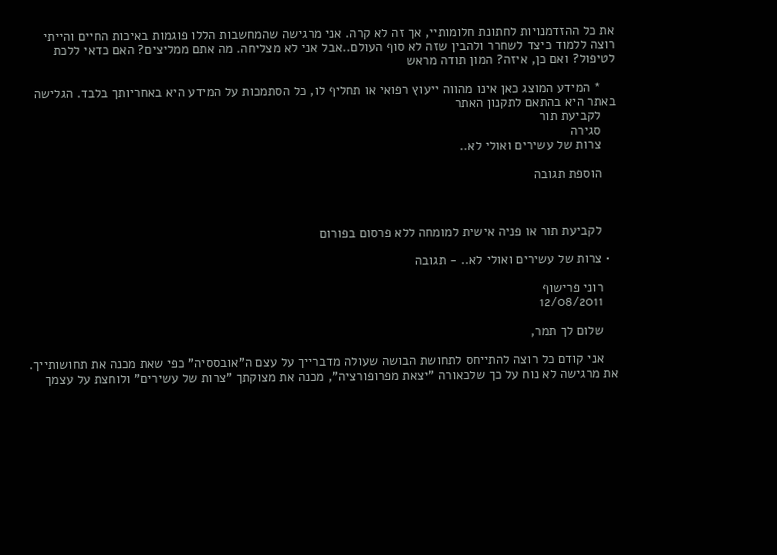את כל ההזדמנויות לחתונת חלומותיי, אך זה לא קרה. אני מרגישה שהמחשבות הללו פוגמות באיכות החיים והייתי רוצה ללמוד כיצד לשחרר ולהבין שזה לא סוף העולם..אבל אני לא מצליחה. מה אתם ממליצים? האם כדאי ללכת לטיפול? ואם כן, איזה? המון תודה מראש

    * המידע המוצג כאן אינו מהווה ייעוץ רפואי או תחליף לו, כל הסתמכות על המידע היא באחריותך בלבד. הגלישה באתר היא בהתאם לתקנון האתר
    לקביעת תור
    סגירה
    צרות של עשירים ואולי לא..

    הוספת תגובה



    לקביעת תור או פניה אישית למומחה ללא פרסום בפורום

  • צרות של עשירים ואולי לא.. - תגובה

    רוני פרישוף
    12/08/2011

    שלום לך תמר,

    אני קודם כל רוצה להתייחס לתחושת הבושה שעולה מדברייך על עצם ה"אובססיה" כפי שאת מכנה את תחושותייך. את מרגישה לא נוח על כך שלכאורה "יצאת מפרופורציה", מכנה את מצוקתך "צרות של עשירים" ולוחצת על עצמך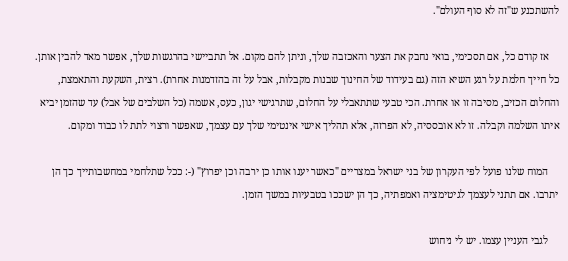להשתכנע ש"זה לא סוף העולם".

    אז קודם כל, אם תסכימי, בואי נחבק את הצער והאכזבה שלך, וניתן להם מקום. אל תתביישי בהרגשות שלך, אפשר מאד להבין אותן. כל חייך חלמת על רגע השיא הזה (גם בעידוד של החינוך שבנות מקבלות, אבל על זה בהזדמנות אחרת). רצית, השקעת והתאמצת, והחלום הכזיב, מסיבה זו או אחרת. הכי טבעי שתתאבלי על החלום, שתרגישי יגון, כעס, אשמה (כל השלבים של אבל) עד שהזמן יביא איתו השלמה וקבלה. זו לא אובססיה, לא הפרזה, אלא תהליך אישי אינטימי שלך עם עצמך, שאפשר ורצוי לתת לו כבוד ומקום.

    המוח שלנו פועל לפי העקרון של בני ישראל במצריים "כאשר יענו אותו כן ירבה וכן יפרוץ" (-: ככל שתלחמי במחשבותייך כך הן יתרבו. אם תתני לעצמך לגיטימציה ואמפתיה, כך הן ישככו בטבעיות במשך הזמן.

    לגבי העניין עצמו. יש לי ניחוש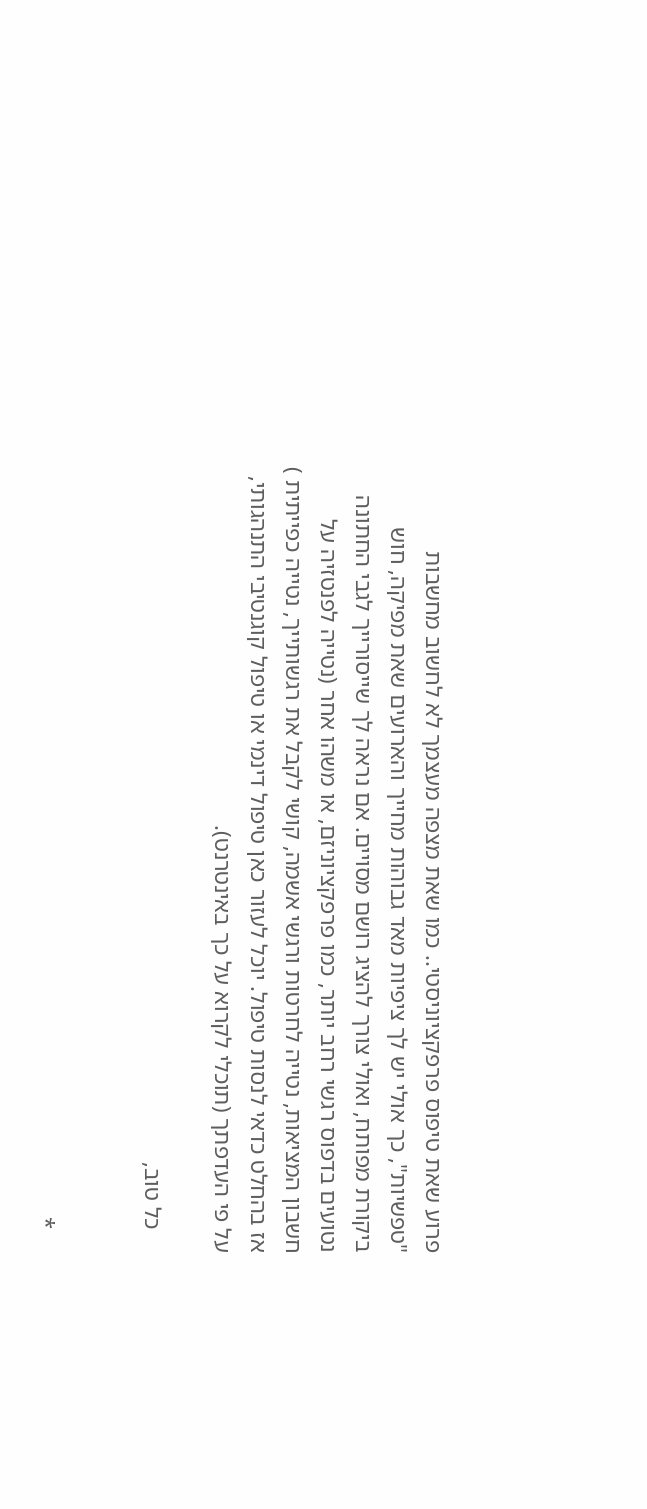פרוע שאת טיפוס פרפקציוניסטי.. כמו שאת מצפה מעצמך לא לחשוב מחשבות "טפשיות", כך אולי יש לך ציפיות מאד גבוהות מחייך והארועים שאת מפיקה, חוש ביקורת מפותח, ואולי צורך להציג רושם מסויים. אם נראה לך שייסורייך לגבי החתונה נטועים בדפוס רגשי רחב יותר, כמו פרפקציוניזם, או משהו אחר (נטייה לפנטזיה על חשבון המציאות, נטייה לחרטות ורגשי אשמה, קושי לקבל את רגשותייך, נטייה כפייתית ) אז בהחלט כדאי לנסות טיפול. יוכל לעזור כאן טיפול דינמי או טיפול קוגנטיבי התנהגותי, על פי העדפתך (תוכלי לקרוא על כך באינטרנט).

    כל טוב,


    *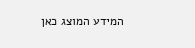המידע המוצג כאן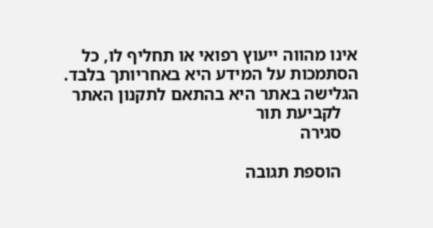אינו מהווה ייעוץ רפואי או תחליף לו, כל הסתמכות על המידע היא באחריותך בלבד. הגלישה באתר היא בהתאם לתקנון האתר
    לקביעת תור
    סגירה

    הוספת תגובה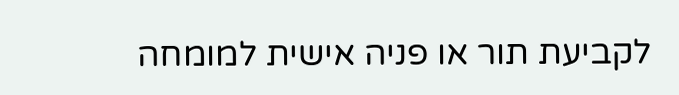לקביעת תור או פניה אישית למומחה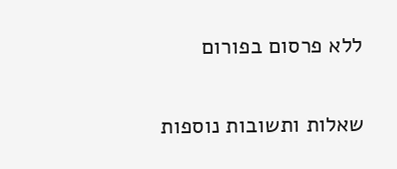ללא פרסום בפורום


שאלות ותשובות נוספות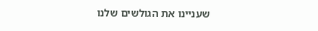שעניינו את הגולשים שלנו